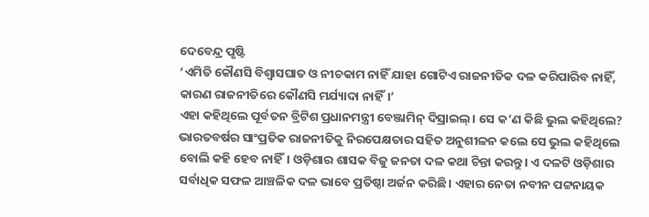ଦେବେନ୍ଦ୍ର ପୃଷ୍ଟି
‘ଏମିତି କୌଣସି ବିଶ୍ୱାସଘାତ ଓ ନୀଚକାମ ନାହିଁ ଯାହା ଗୋଟିଏ ରାଜନୀତିକ ଦଳ କରିପାରିବ ନାହିଁ, କାରଣ ରାଜନୀତିରେ କୌଣସି ମର୍ଯ୍ୟାଦା ନାହିଁ।’
ଏହା କହିଥିଲେ ପୂର୍ବତନ ବ୍ରିଟିଶ ପ୍ରଧାନମନ୍ତ୍ରୀ ବେଞ୍ଜାମିନ୍ ଦିସ୍ରାଇଲ୍। ସେ କ’ଣ କିଛି ଭୁଲ କହିଥିଲେ? ଭାରତବର୍ଷର ସାଂପ୍ରତିକ ରାଜନୀତିକୁ ନିରପେକ୍ଷତାର ସହିତ ଅନୁଶୀଳନ କଲେ ସେ ଭୁଲ କହିଥିଲେ ବୋଲି କହି ହେବ ନାହିଁ। ଓଡ଼ିଶାର ଶାସକ ବିଜୁ ଜନତା ଦଳ କଥା ଚିନ୍ତା କରନ୍ତୁ। ଏ ଦଳଟି ଓଡ଼ିଶାର ସର୍ବାଧିକ ସଫଳ ଆଞ୍ଚଳିକ ଦଳ ଭାବେ ପ୍ରତିଷ୍ଠା ଅର୍ଜନ କରିଛି। ଏହାର ନେତା ନବୀନ ପଟ୍ଟନାୟକ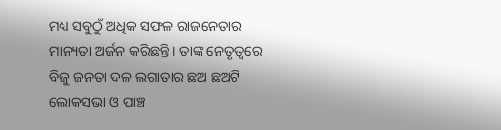ମଧ୍ୟ ସବୁଠୁଁ ଅଧିକ ସଫଳ ରାଜନେତାର ମାନ୍ୟତା ଅର୍ଜନ କରିଛନ୍ତି। ତାଙ୍କ ନେତୃତ୍ୱରେ ବିଜୁ ଜନତା ଦଳ ଲଗାତାର ଛଅ ଛଅଟି ଲୋକସଭା ଓ ପାଞ୍ଚ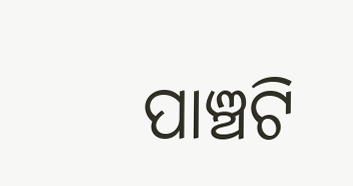ପାଞ୍ଚଟି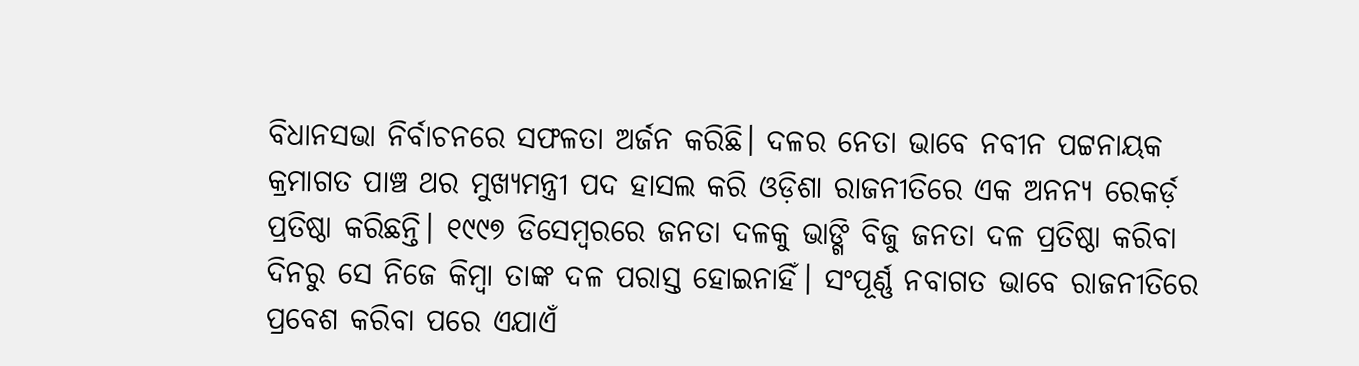ବିଧାନସଭା ନିର୍ବାଚନରେ ସଫଳତା ଅର୍ଜନ କରିଛି। ଦଳର ନେତା ଭାବେ ନବୀନ ପଟ୍ଟନାୟକ କ୍ରମାଗତ ପାଞ୍ଚ ଥର ମୁଖ୍ୟମନ୍ତ୍ରୀ ପଦ ହାସଲ କରି ଓଡ଼ିଶା ରାଜନୀତିରେ ଏକ ଅନନ୍ୟ ରେକର୍ଡ଼ ପ୍ରତିଷ୍ଠା କରିଛନ୍ତି। ୧୯୯୭ ଡିସେମ୍ବରରେ ଜନତା ଦଳକୁ ଭାଙ୍ଗି ବିଜୁ ଜନତା ଦଳ ପ୍ରତିଷ୍ଠା କରିବା ଦିନରୁ ସେ ନିଜେ କିମ୍ବା ତାଙ୍କ ଦଳ ପରାସ୍ତ ହୋଇନାହିଁ। ସଂପୂର୍ଣ୍ଣ ନବାଗତ ଭାବେ ରାଜନୀତିରେ ପ୍ରବେଶ କରିବା ପରେ ଏଯାଏଁ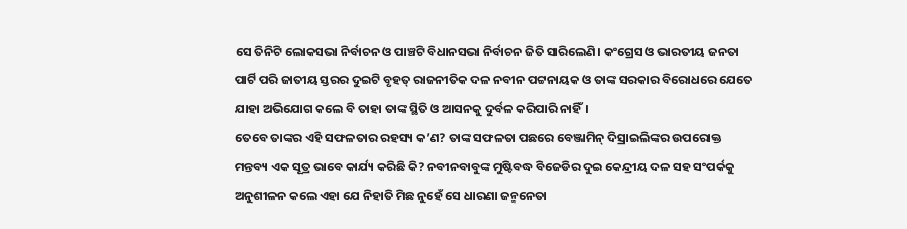ସେ ତିନିଟି ଲୋକସଭା ନିର୍ବାଚନ ଓ ପାଞ୍ଚଟି ବିଧାନସଭା ନିର୍ବାଚନ ଜିତି ସାରିଲେଣି। କଂଗ୍ରେସ ଓ ଭାରତୀୟ ଜନତା ପାର୍ଟି ପରି ଜାତୀୟ ସ୍ତରର ଦୁଇଟି ବୃହତ୍ ରାଜନୀତିକ ଦଳ ନବୀନ ପଟ୍ଟନାୟକ ଓ ତାଙ୍କ ସରକାର ବିରୋଧରେ ଯେତେ ଯାହା ଅଭିଯୋଗ କଲେ ବି ତାହା ତାଙ୍କ ସ୍ଥିତି ଓ ଆସନକୁ ଦୁର୍ବଳ କରିପାରି ନାହିଁ।
ତେବେ ତାଙ୍କର ଏହି ସଫଳତାର ରହସ୍ୟ କ’ଣ? ତାଙ୍କ ସଫଳତା ପଛରେ ବେଞ୍ଜାମିନ୍ ଦିସ୍ରାଇଲିଙ୍କର ଉପରୋକ୍ତ ମନ୍ତବ୍ୟ ଏକ ସୂତ୍ର ଭାବେ କାର୍ଯ୍ୟ କରିଛି କି? ନବୀନବାବୁଙ୍କ ମୁଷ୍ଟିବଦ୍ଧ ବିଜେଡିର ଦୁଇ କେନ୍ଦ୍ରୀୟ ଦଳ ସହ ସଂପର୍କକୁ ଅନୁଶୀଳନ କଲେ ଏହା ଯେ ନିହାତି ମିଛ ନୁହେଁ ସେ ଧାରଣା ଜନ୍ମନେତା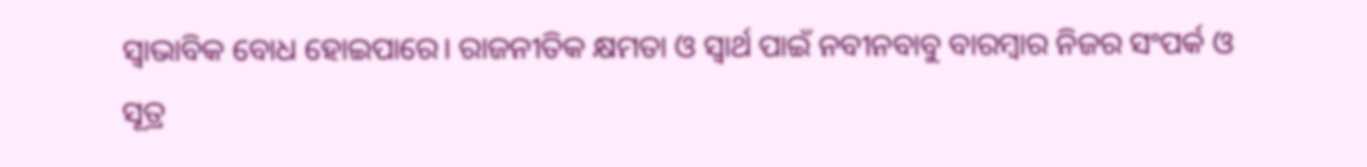ସ୍ୱାଭାବିକ ବୋଧ ହୋଇପାରେ। ରାଜନୀତିକ କ୍ଷମତା ଓ ସ୍ୱାର୍ଥ ପାଇଁ ନବୀନବାବୁ ବାରମ୍ବାର ନିଜର ସଂପର୍କ ଓ ସୂତ୍ର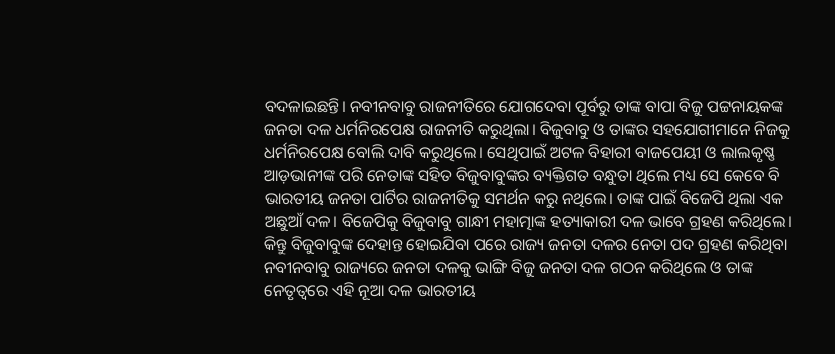ବଦଳାଇଛନ୍ତି। ନବୀନବାବୁ ରାଜନୀତିରେ ଯୋଗଦେବା ପୂର୍ବରୁ ତାଙ୍କ ବାପା ବିଜୁ ପଟ୍ଟନାୟକଙ୍କ ଜନତା ଦଳ ଧର୍ମନିରପେକ୍ଷ ରାଜନୀତି କରୁଥିଲା। ବିଜୁବାବୁ ଓ ତାଙ୍କର ସହଯୋଗୀମାନେ ନିଜକୁ ଧର୍ମନିରପେକ୍ଷ ବୋଲି ଦାବି କରୁଥିଲେ। ସେଥିପାଇଁ ଅଟଳ ବିହାରୀ ବାଜପେୟୀ ଓ ଲାଲକୃଷ୍ଣ ଆଡ଼ଭାନୀଙ୍କ ପରି ନେତାଙ୍କ ସହିତ ବିଜୁବାବୁଙ୍କର ବ୍ୟକ୍ତିଗତ ବନ୍ଧୁତା ଥିଲେ ମଧ୍ୟ ସେ କେବେ ବି ଭାରତୀୟ ଜନତା ପାର୍ଟିର ରାଜନୀତିକୁ ସମର୍ଥନ କରୁ ନଥିଲେ। ତାଙ୍କ ପାଇଁ ବିଜେପି ଥିଲା ଏକ ଅଛୁଆଁ ଦଳ। ବିଜେପିକୁ ବିଜୁବାବୁ ଗାନ୍ଧୀ ମହାତ୍ମାଙ୍କ ହତ୍ୟାକାରୀ ଦଳ ଭାବେ ଗ୍ରହଣ କରିଥିଲେ।
କିନ୍ତୁ ବିଜୁବାବୁଙ୍କ ଦେହାନ୍ତ ହୋଇଯିବା ପରେ ରାଜ୍ୟ ଜନତା ଦଳର ନେତା ପଦ ଗ୍ରହଣ କରିଥିବା ନବୀନବାବୁ ରାଜ୍ୟରେ ଜନତା ଦଳକୁ ଭାଙ୍ଗି ବିଜୁ ଜନତା ଦଳ ଗଠନ କରିଥିଲେ ଓ ତାଙ୍କ ନେତୃତ୍ୱରେ ଏହି ନୂଆ ଦଳ ଭାରତୀୟ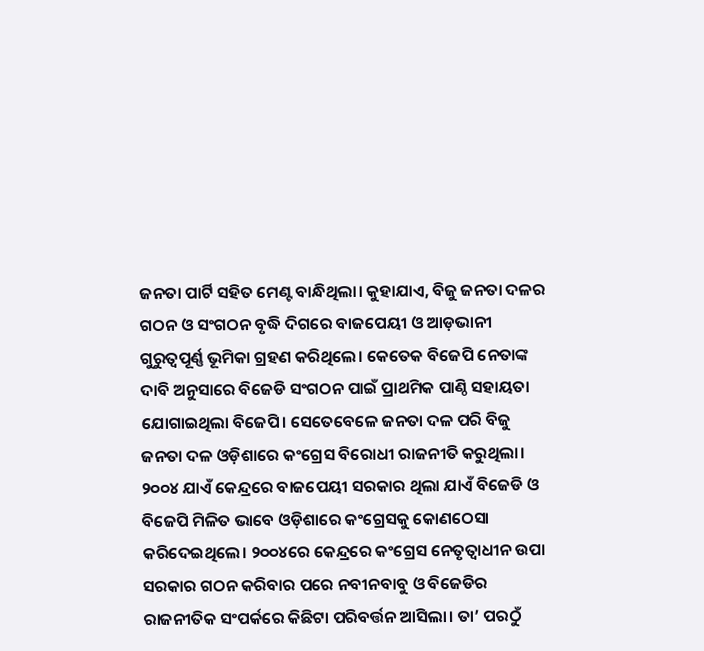ଜନତା ପାର୍ଟି ସହିତ ମେଣ୍ଟ ବାନ୍ଧିଥିଲା। କୁହାଯାଏ, ବିଜୁ ଜନତା ଦଳର ଗଠନ ଓ ସଂଗଠନ ବୃଦ୍ଧି ଦିଗରେ ବାଜପେୟୀ ଓ ଆଡ଼ଭାନୀ ଗୁରୁତ୍ୱପୂର୍ଣ୍ଣ ଭୂମିକା ଗ୍ରହଣ କରିଥିଲେ। କେତେକ ବିଜେପି ନେତାଙ୍କ ଦାବି ଅନୁସାରେ ବିଜେଡି ସଂଗଠନ ପାଇଁ ପ୍ରାଥମିକ ପାଣ୍ଠି ସହାୟତା ଯୋଗାଇଥିଲା ବିଜେପି। ସେତେବେଳେ ଜନତା ଦଳ ପରି ବିଜୁ ଜନତା ଦଳ ଓଡ଼ିଶାରେ କଂଗ୍ରେସ ବିରୋଧୀ ରାଜନୀତି କରୁଥିଲା। ୨୦୦୪ ଯାଏଁ କେନ୍ଦ୍ରରେ ବାଜପେୟୀ ସରକାର ଥିଲା ଯାଏଁ ବିଜେଡି ଓ ବିଜେପି ମିଳିତ ଭାବେ ଓଡ଼ିଶାରେ କଂଗ୍ରେସକୁ କୋଣଠେସା କରିଦେଇଥିଲେ। ୨୦୦୪ରେ କେନ୍ଦ୍ରରେ କଂଗ୍ରେସ ନେତୃତ୍ୱାଧୀନ ଉପା ସରକାର ଗଠନ କରିବାର ପରେ ନବୀନବାବୁ ଓ ବିଜେଡିର ରାଜନୀତିକ ସଂପର୍କରେ କିଛିଟା ପରିବର୍ତ୍ତନ ଆସିଲା। ତା’ ପରଠୁଁ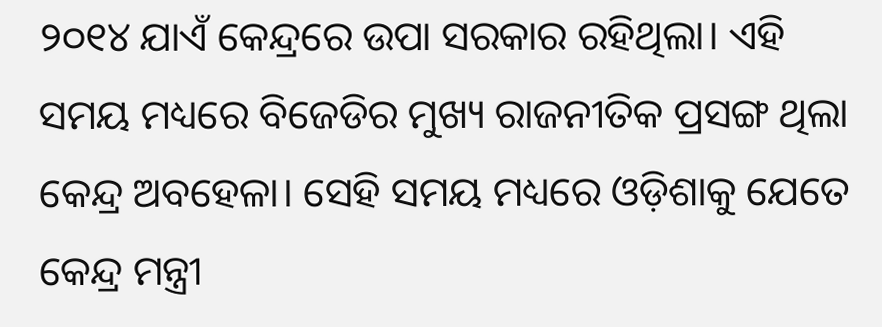୨୦୧୪ ଯାଏଁ କେନ୍ଦ୍ରରେ ଉପା ସରକାର ରହିଥିଲା। ଏହି ସମୟ ମଧ୍ୟରେ ବିଜେଡିର ମୁଖ୍ୟ ରାଜନୀତିକ ପ୍ରସଙ୍ଗ ଥିଲା କେନ୍ଦ୍ର ଅବହେଳା। ସେହି ସମୟ ମଧ୍ୟରେ ଓଡ଼ିଶାକୁ ଯେତେ କେନ୍ଦ୍ର ମନ୍ତ୍ରୀ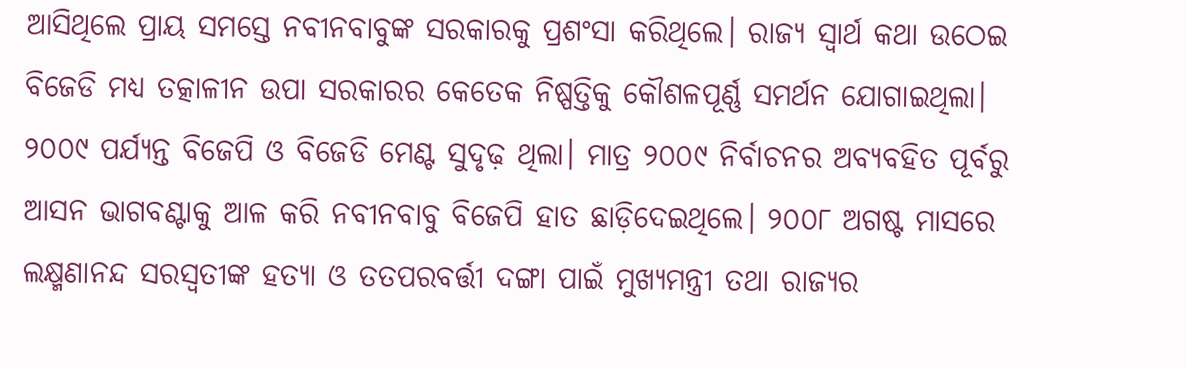ଆସିଥିଲେ ପ୍ରାୟ ସମସ୍ତେ ନବୀନବାବୁଙ୍କ ସରକାରକୁ ପ୍ରଶଂସା କରିଥିଲେ। ରାଜ୍ୟ ସ୍ୱାର୍ଥ କଥା ଉଠେଇ ବିଜେଡି ମଧ୍ୟ ତତ୍କାଳୀନ ଉପା ସରକାରର କେତେକ ନିଷ୍ପତ୍ତିକୁ କୌଶଳପୂର୍ଣ୍ଣ ସମର୍ଥନ ଯୋଗାଇଥିଲା। ୨୦୦୯ ପର୍ଯ୍ୟନ୍ତ ବିଜେପି ଓ ବିଜେଡି ମେଣ୍ଟ ସୁଦୃଢ଼ ଥିଲା। ମାତ୍ର ୨୦୦୯ ନିର୍ବାଚନର ଅବ୍ୟବହିତ ପୂର୍ବରୁ ଆସନ ଭାଗବଣ୍ଟାକୁ ଆଳ କରି ନବୀନବାବୁ ବିଜେପି ହାତ ଛାଡ଼ିଦେଇଥିଲେ। ୨୦୦୮ ଅଗଷ୍ଟ ମାସରେ ଲକ୍ଷ୍ମଣାନନ୍ଦ ସରସ୍ୱତୀଙ୍କ ହତ୍ୟା ଓ ତତପରବର୍ତ୍ତୀ ଦଙ୍ଗା ପାଇଁ ମୁଖ୍ୟମନ୍ତ୍ରୀ ତଥା ରାଜ୍ୟର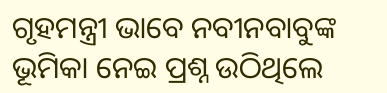ଗୃହମନ୍ତ୍ରୀ ଭାବେ ନବୀନବାବୁଙ୍କ ଭୂମିକା ନେଇ ପ୍ରଶ୍ନ ଉଠିଥିଲେ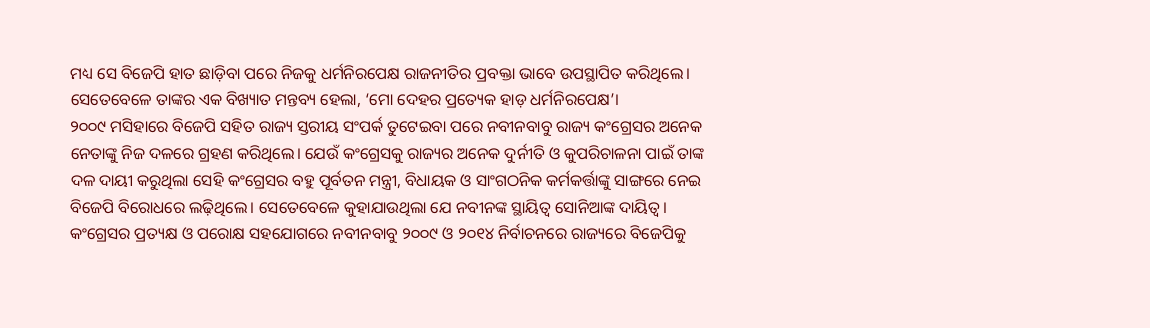ମଧ୍ୟ ସେ ବିଜେପି ହାତ ଛାଡ଼ିବା ପରେ ନିଜକୁ ଧର୍ମନିରପେକ୍ଷ ରାଜନୀତିର ପ୍ରବକ୍ତା ଭାବେ ଉପସ୍ଥାପିତ କରିଥିଲେ। ସେତେବେଳେ ତାଙ୍କର ଏକ ବିଖ୍ୟାତ ମନ୍ତବ୍ୟ ହେଲା, ‘ମୋ ଦେହର ପ୍ରତ୍ୟେକ ହାଡ଼ ଧର୍ମନିରପେକ୍ଷ’।
୨୦୦୯ ମସିହାରେ ବିଜେପି ସହିତ ରାଜ୍ୟ ସ୍ତରୀୟ ସଂପର୍କ ତୁଟେଇବା ପରେ ନବୀନବାବୁ ରାଜ୍ୟ କଂଗ୍ରେସର ଅନେକ ନେତାଙ୍କୁ ନିଜ ଦଳରେ ଗ୍ରହଣ କରିଥିଲେ। ଯେଉଁ କଂଗ୍ରେସକୁ ରାଜ୍ୟର ଅନେକ ଦୁର୍ନୀତି ଓ କୁପରିଚାଳନା ପାଇଁ ତାଙ୍କ ଦଳ ଦାୟୀ କରୁଥିଲା ସେହି କଂଗ୍ରେସର ବହୁ ପୂର୍ବତନ ମନ୍ତ୍ରୀ, ବିଧାୟକ ଓ ସାଂଗଠନିକ କର୍ମକର୍ତ୍ତାଙ୍କୁ ସାଙ୍ଗରେ ନେଇ ବିଜେପି ବିରୋଧରେ ଲଢ଼ିଥିଲେ। ସେତେବେଳେ କୁହାଯାଉଥିଲା ଯେ ନବୀନଙ୍କ ସ୍ଥାୟିତ୍ୱ ସୋନିଆଙ୍କ ଦାୟିତ୍ୱ। କଂଗ୍ରେସର ପ୍ରତ୍ୟକ୍ଷ ଓ ପରୋକ୍ଷ ସହଯୋଗରେ ନବୀନବାବୁ ୨୦୦୯ ଓ ୨୦୧୪ ନିର୍ବାଚନରେ ରାଜ୍ୟରେ ବିଜେପିକୁ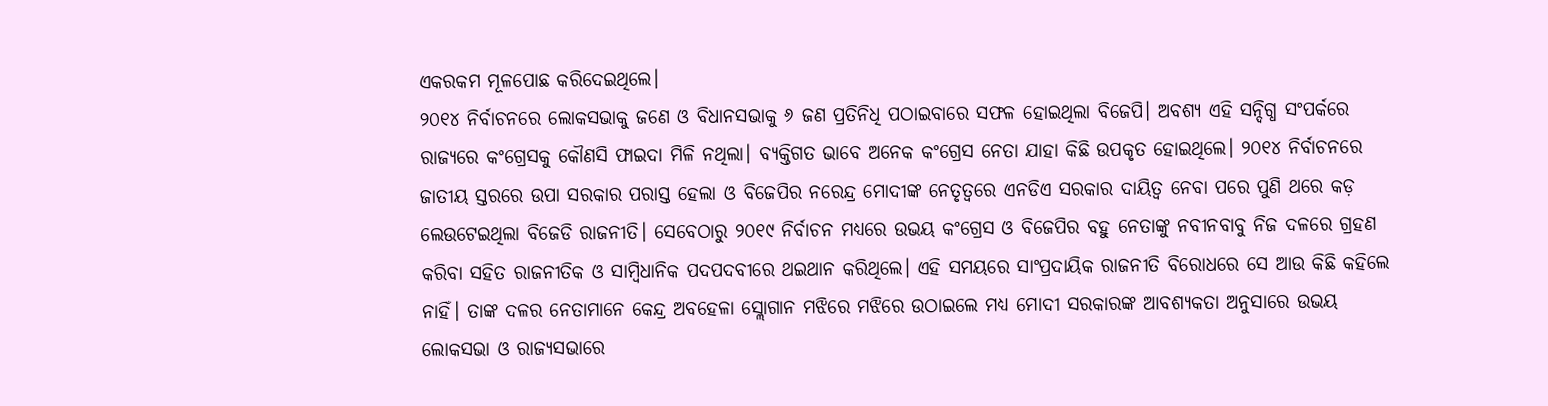ଏକରକମ ମୂଳପୋଛ କରିଦେଇଥିଲେ।
୨୦୧୪ ନିର୍ବାଚନରେ ଲୋକସଭାକୁ ଜଣେ ଓ ବିଧାନସଭାକୁ ୬ ଜଣ ପ୍ରତିନିଧି ପଠାଇବାରେ ସଫଳ ହୋଇଥିଲା ବିଜେପି। ଅବଶ୍ୟ ଏହି ସନ୍ଦିଗ୍ଧ ସଂପର୍କରେ ରାଜ୍ୟରେ କଂଗ୍ରେସକୁ କୌଣସି ଫାଇଦା ମିଳି ନଥିଲା। ବ୍ୟକ୍ତିଗତ ଭାବେ ଅନେକ କଂଗ୍ରେସ ନେତା ଯାହା କିଛି ଉପକୃତ ହୋଇଥିଲେ। ୨୦୧୪ ନିର୍ବାଚନରେ ଜାତୀୟ ସ୍ତରରେ ଉପା ସରକାର ପରାସ୍ତ ହେଲା ଓ ବିଜେପିର ନରେନ୍ଦ୍ର ମୋଦୀଙ୍କ ନେତୃତ୍ୱରେ ଏନଡିଏ ସରକାର ଦାୟିତ୍ୱ ନେବା ପରେ ପୁଣି ଥରେ କଡ଼ ଲେଉଟେଇଥିଲା ବିଜେଡି ରାଜନୀତି। ସେବେଠାରୁ ୨୦୧୯ ନିର୍ବାଚନ ମଧ୍ୟରେ ଉଭୟ କଂଗ୍ରେସ ଓ ବିଜେପିର ବହୁ ନେତାଙ୍କୁ ନବୀନବାବୁ ନିଜ ଦଳରେ ଗ୍ରହଣ କରିବା ସହିତ ରାଜନୀତିକ ଓ ସାମ୍ବିଧାନିକ ପଦପଦବୀରେ ଥଇଥାନ କରିଥିଲେ। ଏହି ସମୟରେ ସାଂପ୍ରଦାୟିକ ରାଜନୀତି ବିରୋଧରେ ସେ ଆଉ କିଛି କହିଲେ ନାହିଁ। ତାଙ୍କ ଦଳର ନେତାମାନେ କେନ୍ଦ୍ର ଅବହେଳା ସ୍ଲୋଗାନ ମଝିରେ ମଝିରେ ଉଠାଇଲେ ମଧ୍ୟ ମୋଦୀ ସରକାରଙ୍କ ଆବଶ୍ୟକତା ଅନୁସାରେ ଉଭୟ ଲୋକସଭା ଓ ରାଜ୍ୟସଭାରେ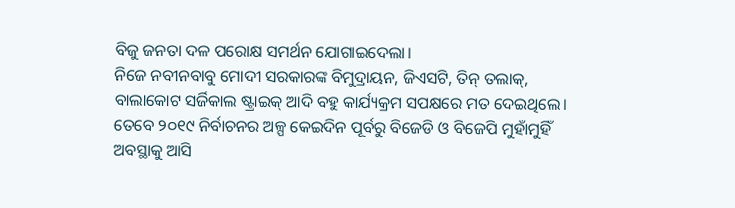ବିଜୁ ଜନତା ଦଳ ପରୋକ୍ଷ ସମର୍ଥନ ଯୋଗାଇଦେଲା।
ନିଜେ ନବୀନବାବୁ ମୋଦୀ ସରକାରଙ୍କ ବିମୁଦ୍ରାୟନ, ଜିଏସଟି, ତିନ୍ ତଲାକ୍, ବାଲାକୋଟ ସର୍ଜିକାଲ ଷ୍ଟ୍ରାଇକ୍ ଆଦି ବହୁ କାର୍ଯ୍ୟକ୍ରମ ସପକ୍ଷରେ ମତ ଦେଇଥିଲେ। ତେବେ ୨୦୧୯ ନିର୍ବାଚନର ଅଳ୍ପ କେଇଦିନ ପୂର୍ବରୁ ବିଜେଡି ଓ ବିଜେପି ମୁହାଁମୁହିଁ ଅବସ୍ଥାକୁ ଆସି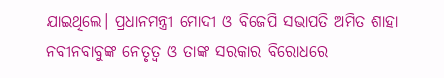ଯାଇଥିଲେ। ପ୍ରଧାନମନ୍ତ୍ରୀ ମୋଦୀ ଓ ବିଜେପି ସଭାପତି ଅମିତ ଶାହା ନବୀନବାବୁଙ୍କ ନେତୃତ୍ୱ ଓ ତାଙ୍କ ସରକାର ବିରୋଧରେ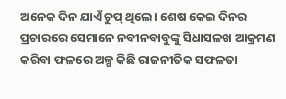ଅନେକ ଦିନ ଯାଏଁ ଚୁପ୍ ଥିଲେ। ଶେଷ କେଇ ଦିନର ପ୍ରଚାରରେ ସେମାନେ ନବୀନବାବୁଙ୍କୁ ସିଧାସଳଖ ଆକ୍ରମଣ କରିବା ଫଳରେ ଅଳ୍ପ କିଛି ରାଜନୀତିକ ସଫଳତା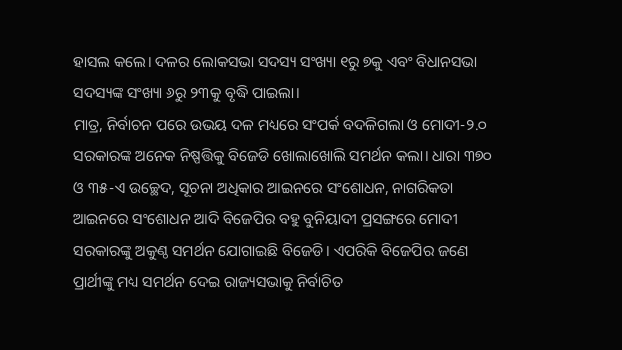ହାସଲ କଲେ। ଦଳର ଲୋକସଭା ସଦସ୍ୟ ସଂଖ୍ୟା ୧ରୁ ୭କୁ ଏବଂ ବିଧାନସଭା ସଦସ୍ୟଙ୍କ ସଂଖ୍ୟା ୬ରୁ ୨୩କୁ ବୃଦ୍ଧି ପାଇଲା।
ମାତ୍ର, ନିର୍ବାଚନ ପରେ ଉଭୟ ଦଳ ମଧ୍ୟରେ ସଂପର୍କ ବଦଳିଗଲା ଓ ମୋଦୀ-୨.୦ ସରକାରଙ୍କ ଅନେକ ନିଷ୍ପତ୍ତିକୁ ବିଜେଡି ଖୋଲାଖୋଲି ସମର୍ଥନ କଲା। ଧାରା ୩୭୦ ଓ ୩୫-ଏ ଉଚ୍ଛେଦ, ସୂଚନା ଅଧିକାର ଆଇନରେ ସଂଶୋଧନ, ନାଗରିକତା ଆଇନରେ ସଂଶୋଧନ ଆଦି ବିଜେପିର ବହୁ ବୁନିୟାଦୀ ପ୍ରସଙ୍ଗରେ ମୋଦୀ ସରକାରଙ୍କୁ ଅକୁଣ୍ଠ ସମର୍ଥନ ଯୋଗାଇଛି ବିଜେଡି। ଏପରିକି ବିଜେପିର ଜଣେ ପ୍ରାର୍ଥୀଙ୍କୁ ମଧ୍ୟ ସମର୍ଥନ ଦେଇ ରାଜ୍ୟସଭାକୁ ନିର୍ବାଚିତ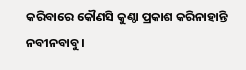କରିବାରେ କୌଣସି କୁଣ୍ଠା ପ୍ରକାଶ କରିନାହାନ୍ତି ନବୀନବାବୁ।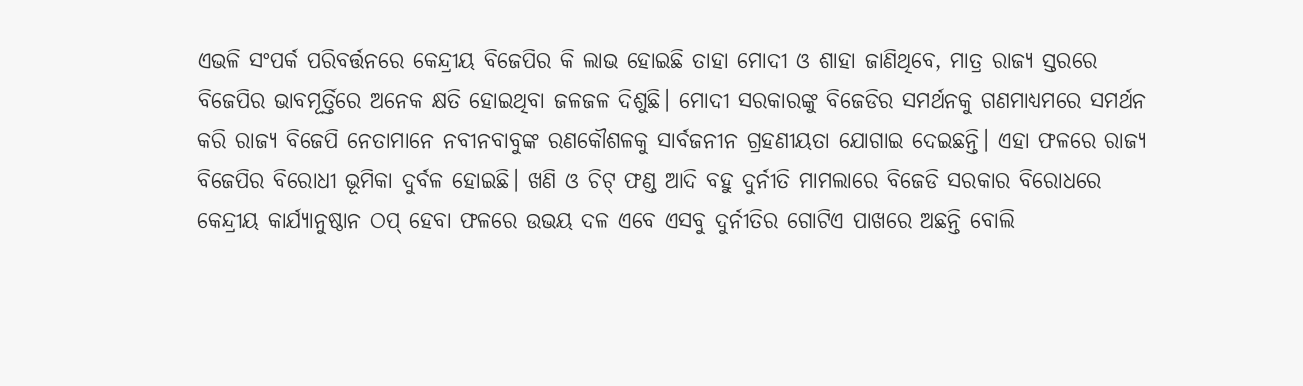ଏଭଳି ସଂପର୍କ ପରିବର୍ତ୍ତନରେ କେନ୍ଦ୍ରୀୟ ବିଜେପିର କି ଲାଭ ହୋଇଛି ତାହା ମୋଦୀ ଓ ଶାହା ଜାଣିଥିବେ, ମାତ୍ର ରାଜ୍ୟ ସ୍ତରରେ ବିଜେପିର ଭାବମୂର୍ତ୍ତିରେ ଅନେକ କ୍ଷତି ହୋଇଥିବା ଜଳଜଳ ଦିଶୁଛି। ମୋଦୀ ସରକାରଙ୍କୁ ବିଜେଡିର ସମର୍ଥନକୁ ଗଣମାଧ୍ୟମରେ ସମର୍ଥନ କରି ରାଜ୍ୟ ବିଜେପି ନେତାମାନେ ନବୀନବାବୁଙ୍କ ରଣକୌଶଳକୁ ସାର୍ବଜନୀନ ଗ୍ରହଣୀୟତା ଯୋଗାଇ ଦେଇଛନ୍ତି। ଏହା ଫଳରେ ରାଜ୍ୟ ବିଜେପିର ବିରୋଧୀ ଭୂମିକା ଦୁର୍ବଳ ହୋଇଛି। ଖଣି ଓ ଚିଟ୍ ଫଣ୍ଡ ଆଦି ବହୁ ଦୁର୍ନୀତି ମାମଲାରେ ବିଜେଡି ସରକାର ବିରୋଧରେ କେନ୍ଦ୍ରୀୟ କାର୍ଯ୍ୟାନୁଷ୍ଠାନ ଠପ୍ ହେବା ଫଳରେ ଉଭୟ ଦଳ ଏବେ ଏସବୁ ଦୁର୍ନୀତିର ଗୋଟିଏ ପାଖରେ ଅଛନ୍ତି ବୋଲି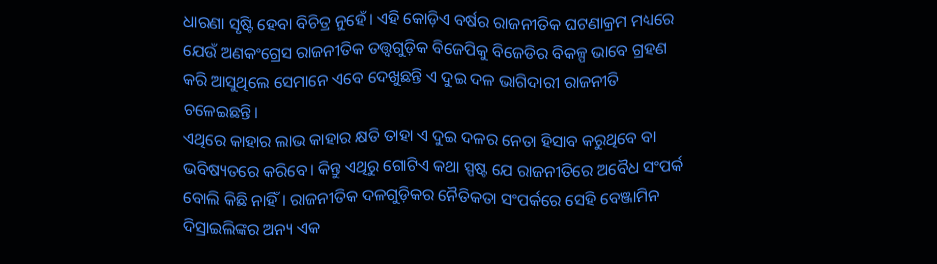ଧାରଣା ସୃଷ୍ଟି ହେବା ବିଚିତ୍ର ନୁହେଁ। ଏହି କୋଡ଼ିଏ ବର୍ଷର ରାଜନୀତିକ ଘଟଣାକ୍ରମ ମଧ୍ୟରେ ଯେଉଁ ଅଣକଂଗ୍ରେସ ରାଜନୀତିକ ତତ୍ତ୍ୱଗୁଡ଼ିକ ବିଜେପିକୁ ବିଜେଡିର ବିକଳ୍ପ ଭାବେ ଗ୍ରହଣ କରି ଆସୁଥିଲେ ସେମାନେ ଏବେ ଦେଖୁଛନ୍ତି ଏ ଦୁଇ ଦଳ ଭାଗିଦାରୀ ରାଜନୀତି ଚଳେଇଛନ୍ତି।
ଏଥିରେ କାହାର ଲାଭ କାହାର କ୍ଷତି ତାହା ଏ ଦୁଇ ଦଳର ନେତା ହିସାବ କରୁଥିବେ ବା ଭବିଷ୍ୟତରେ କରିବେ। କିନ୍ତୁ ଏଥିରୁ ଗୋଟିଏ କଥା ସ୍ପଷ୍ଟ ଯେ ରାଜନୀତିରେ ଅବୈଧ ସଂପର୍କ ବୋଲି କିଛି ନାହିଁ। ରାଜନୀତିକ ଦଳଗୁଡ଼ିକର ନୈତିକତା ସଂପର୍କରେ ସେହି ବେଞ୍ଜାମିନ ଦିସ୍ରାଇଲିଙ୍କର ଅନ୍ୟ ଏକ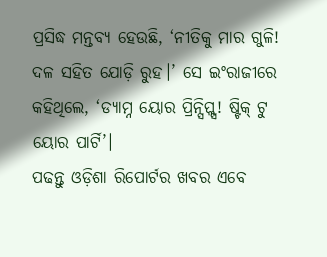ପ୍ରସିଦ୍ଧ ମନ୍ତବ୍ୟ ହେଉଛି, ‘ନୀତିକୁ ମାର ଗୁଳି! ଦଳ ସହିତ ଯୋଡ଼ି ରୁହ।’ ସେ ଇଂରାଜୀରେ କହିଥିଲେ, ‘ଡ୍ୟାମ୍ନ ୟୋର ପ୍ରିନ୍ସିପ୍ଲ୍ସ! ଷ୍ଟିକ୍ ଟୁ ୟୋର ପାର୍ଟି’।
ପଢନ୍ତୁ ଓଡ଼ିଶା ରିପୋର୍ଟର ଖବର ଏବେ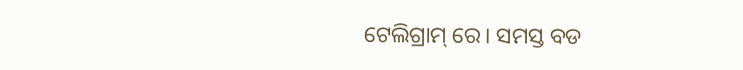ଟେଲିଗ୍ରାମ୍ ରେ। ସମସ୍ତ ବଡ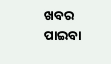ଖବର ପାଇବା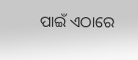ପାଇଁ ଏଠାରେ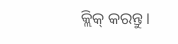କ୍ଲିକ୍ କରନ୍ତୁ।